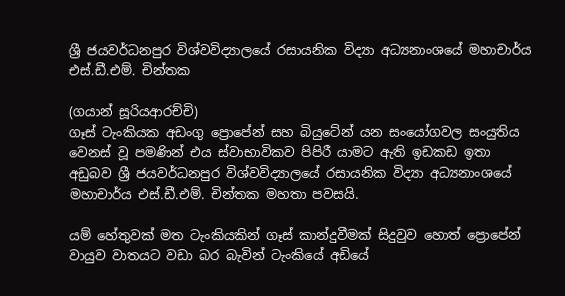ශ්‍රී ජයවර්ධනපුර විශ්වවිද්‍යාලයේ රසායනික විද්‍යා අධ්‍යනාංශයේ මහාචාර්ය එස්.ඩී.එම්. චින්තක

(ගයාන් සූරියආරච්චි)
ගෑස් ටැංකියක අඩංගු ප්‍රොපේන් සහ බියුටේන් යන සංයෝගවල සංයුතිය වෙනස් වූ පමණින් එය ස්වාභාවිකව පිපිරී යාමට ඇති ඉඩකඩ ඉතා අඩුබව ශ්‍රී ජයවර්ධනපුර විශ්වවිද්‍යාලයේ රසායනික විද්‍යා අධ්‍යනාංශයේ මහාචාර්ය එස්.ඩී.එම්. චින්තක මහතා පවසයි.

යම් හේතුවක් මත ටැංකියකින් ගෑස් කාන්දුවීමක් සිදුවුව හොත් ප්‍රොපේන් වායුව වාතයට වඩා බර බැවින් ටැංකියේ අඩියේ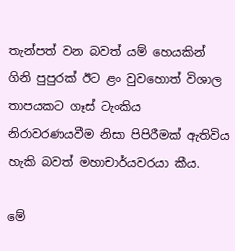තැන්පත් වන බවත් යම් හෙයකින් ගිනි පුපුරක් ඊට ළං වුවහොත් විශාල තාපයකට ගෑස් ටැංකිය නිරාවරණයවීම නිසා පිපිරීමක් ඇතිවිය හැකි බවත් මහාචාර්යවරයා කීය.

මේ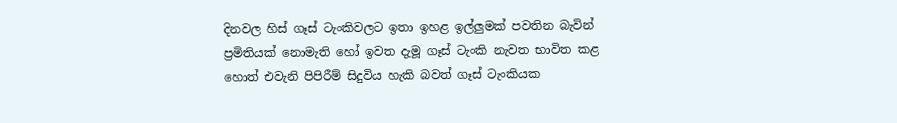දිනවල හිස් ගෑස් ටැංකිවලට ඉතා ඉහළ ඉල්ලුමක් පවතින බැවින් ප්‍රමිතියක් නොමැති හෝ ඉවත දැමූ ගෑස් ටැංකි නැවත භාවිත කළ හොත් එවැනි පිපිරීම් සිදුවිය හැකි බවත් ගෑස් ටැංකියක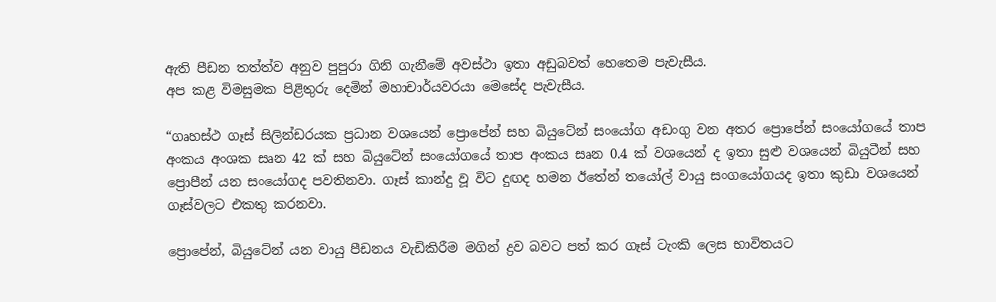ඇති පීඩන තත්ත්ව අනුව පුපුරා ගිනි ගැනීමේ අවස්ථා ඉතා අඩුබවත් හෙතෙම පැවැසීය.
අප කළ විමසුමක පිළිතුරු දෙමින් මහාචාර්යවරයා මෙසේද පැවැසීය.

“ගෘහස්ථ ගෑස් සිලින්ඩරයක ප්‍රධාන වශයෙන් ප්‍රොපේන් සහ බියුටේන් සංයෝග අඩංගු වන අතර ප්‍රොපේන් සංයෝගයේ තාප අංකය අංශක සෘන 42 ක් සහ බියුටේන් සංයෝගයේ තාප අංකය සෘන 0.4 ක් වශයෙන් ද ඉතා සුළු වශයෙන් බියුටීන් සහ ප්‍රොපීන් යන සංයෝගද පවතිනවා. ගෑස් කාන්දු වූ විට දුඟද හමන ඊතේන් තයෝල් වායු සංගයෝගයද ඉතා කුඩා වශයෙන් ගෑස්වලට එකතු කරනවා.

ප්‍රොපේන්, බියුටේන් යන වායු පීඩනය වැඩිකිරීම මගින් ද්‍රව බවට පත් කර ගෑස් ටැංකි ලෙස භාවිතයට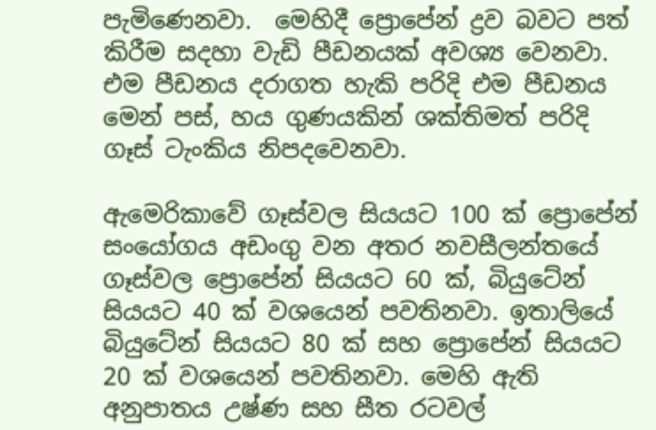පැමිණෙනවා.  මෙහිදී ප්‍රොපේන් ද්‍රව බවට පත් කිරීම සදහා වැඩි පීඩනයක් අවශ්‍ය වෙනවා. එම පීඩනය දරාගත හැකි පරිදි එම පීඩනය මෙන් පස්, හය ගුණයකින් ශක්තිමත් පරිදි ගෑස් ටැංකිය නිපදවෙනවා.

ඇමෙරිකාවේ ගෑස්වල සියයට 100 ක් ප්‍රොපේන් සංයෝගය අඩංගු වන අතර නවසීලන්තයේ ගෑස්වල ප්‍රොපේන් සියයට 60 ක්, බියුටේන් සියයට 40 ක් වශයෙන් පවතිනවා. ඉතාලියේ බියුටේන් සියයට 80 ක් සහ ප්‍රොපේන් සියයට 20 ක් වශයෙන් පවතිනවා. මෙහි ඇති අනුපාතය උෂ්ණ සහ සීත රටවල්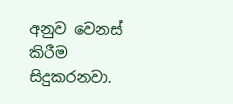අනුව වෙනස් කිරීම සිදුකරනවා.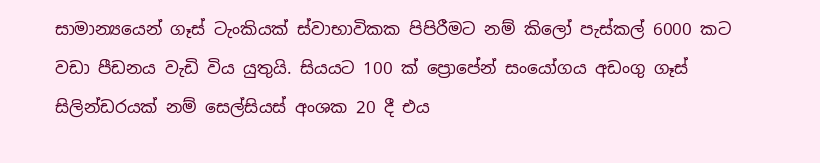සාමාන්‍යයෙන් ගෑස් ටැංකියක් ස්වාභාවිකක පිපිරීමට නම් කිලෝ පැස්කල් 6000 කට වඩා පීඩනය වැඩි විය යුතුයි. සියයට 100 ක් ප්‍රොපේන් සංයෝගය අඩංගු ගෑස් සිලින්ඩරයක් නම් සෙල්සියස් අංශක 20 දී එය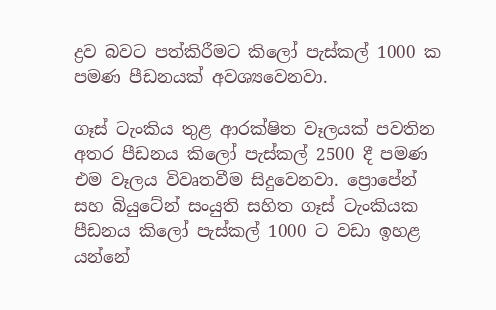ද්‍රව බවට පත්කිරීමට කිලෝ පැස්කල් 1000 ක පමණ පීඩනයක් අවශ්‍යවෙනවා.

ගෑස් ටැංකිය තුළ ආරක්ෂිත වෑලයක් පවතින අතර පීඩනය කිලෝ පැස්කල් 2500 දී පමණ එම වෑලය විවෘතවීම සිදුවෙනවා. ප්‍රොපේන් සහ බියුටේන් සංයුති සහිත ගෑස් ටැංකියක පීඩනය කිලෝ පැස්කල් 1000 ට වඩා ඉහළ යන්නේ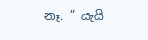නෑ. ” යැයි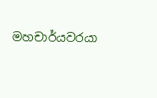මහචාර්යවරයා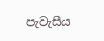පැවැසීය